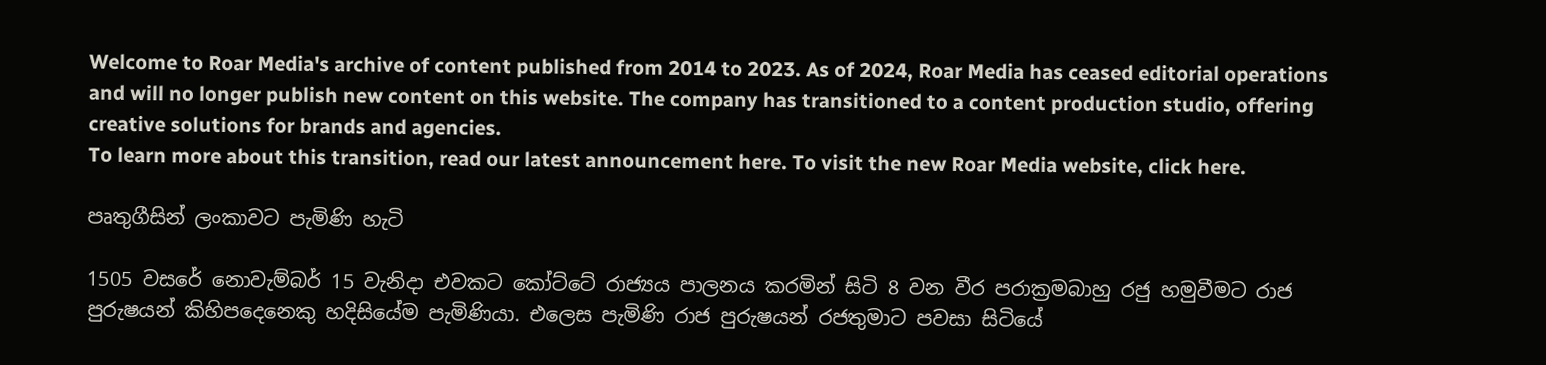Welcome to Roar Media's archive of content published from 2014 to 2023. As of 2024, Roar Media has ceased editorial operations and will no longer publish new content on this website. The company has transitioned to a content production studio, offering creative solutions for brands and agencies.
To learn more about this transition, read our latest announcement here. To visit the new Roar Media website, click here.

පෘතුගීසින් ලංකාවට පැමිණි හැටි

1505 වසරේ නොවැම්බර් 15 වැනිදා එවකට කෝට්ටේ රාජ්‍යය පාලනය කරමින් සිටි 8 වන වීර පරාක්‍රමබාහු රජු හමුවීමට රාජ පුරුෂයන් කිහිපදෙනෙකු හදිසියේම පැමිණියා. එලෙස පැමිණි රාජ පුරුෂයන් රජතුමාට පවසා සිටියේ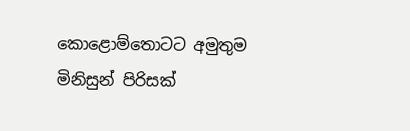කොළොම්තොටට අමුතුම මිනිසුන් පිරිසක්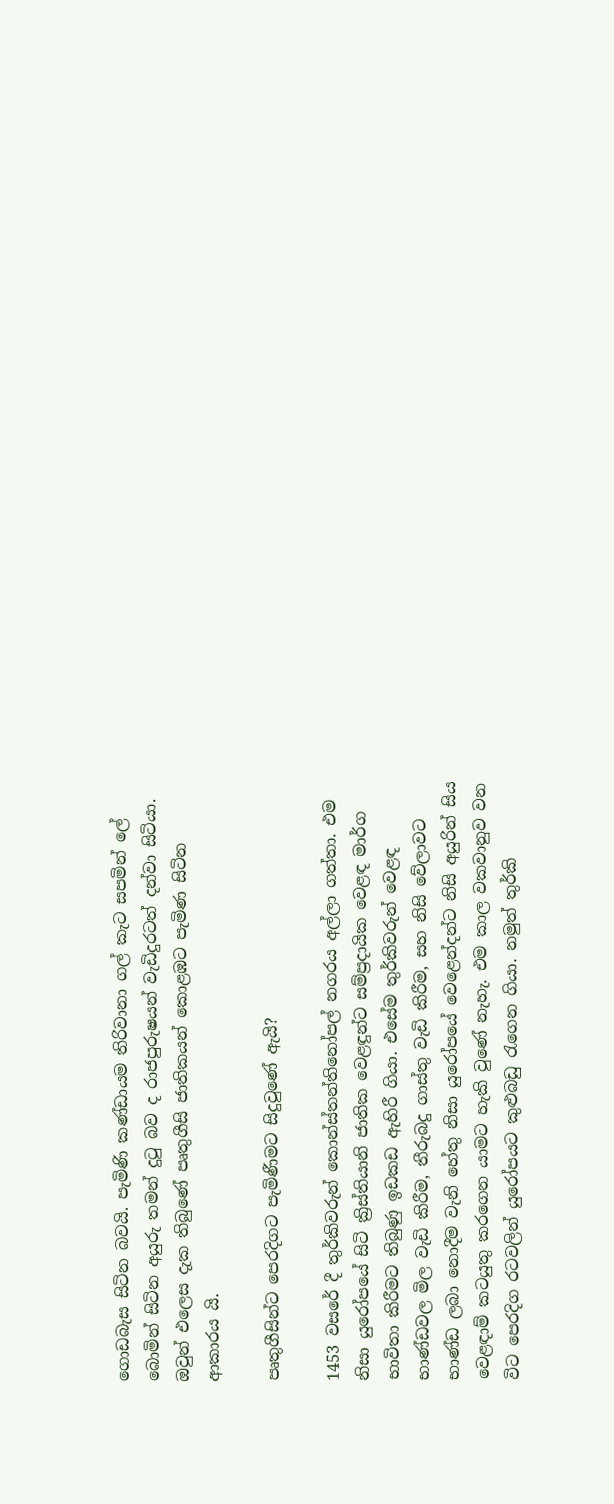ගොඩබැස සිටින බවයි. පැමිණි කණ්ඩායම තිරිවානා ගල් කැට සපමින් ලේ බොමින් සිටින අයුරු තමන් දුටු බව ද රාජපුරුෂයන් වැඩිදුරටත් දන්වා සිටියා. ඔවුන් එලෙස දැක තිබුණේ පෘතුගීසි ජාතිකයන් කොළඹට පැමිණ සිටින ආකාරය යි.

පෘතුගීසින්ට පෙරදිගට පැමිණීමට සිදුවුණේ ඇයි?

1453 වසරේ දී තුර්කිවරුන් කොන්ස්තන්තිනෝපල් නගරය අල්ලා ගත්තා. එම නිසා යුරෝපයේ සිටි ක්‍රිස්තියානි ජාතික වෙළඳුන්ට සම්ප්‍රදායික වෙළඳ මාර්ග භාවිතා කිරීමට තිබුණු ඉඩකඩ ඇහිරී ගියා. එසේම තුර්කිවරුන් වෙළඳ භාණ්ඩවල මිල වැඩි කිරීම, තීරුබදු ගාස්තු වැඩි කිරීම, සහ නිසි වේලාවට භාණ්ඩ ලබා නොදීම වැනි හේතු නිසා යුරෝපයේ වෙළෙන්දන්ට නිසි අයුරින් සිය වෙළඳාම් කටයුතු කරගෙන යාමට හැකි වුණේ නැහැ. එම කාල වකවානුව වන විට පෙරදිග රටවලින් යුරෝපයට කුළුබඩු රැගෙන ගියා. නමුත් තුර්කි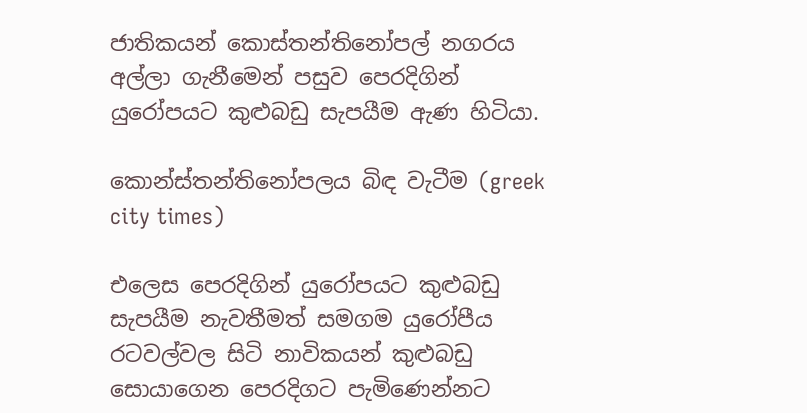ජාතිකයන් කොස්තන්තිනෝපල් නගරය අල්ලා ගැනීමෙන් පසුව පෙරදිගින් යුරෝපයට කුළුබඩු සැපයීම ඇණ හිටියා.

කොන්ස්තන්තිනෝපලය බිඳ වැටීම (greek city times)

එලෙස පෙරදිගින් යුරෝපයට කුළුබඩු සැපයීම නැවතීමත් සමගම යුරෝපීය රටවල්වල සිටි නාවිකයන් කුළුබඩු සොයාගෙන පෙරදිගට පැමිණෙන්නට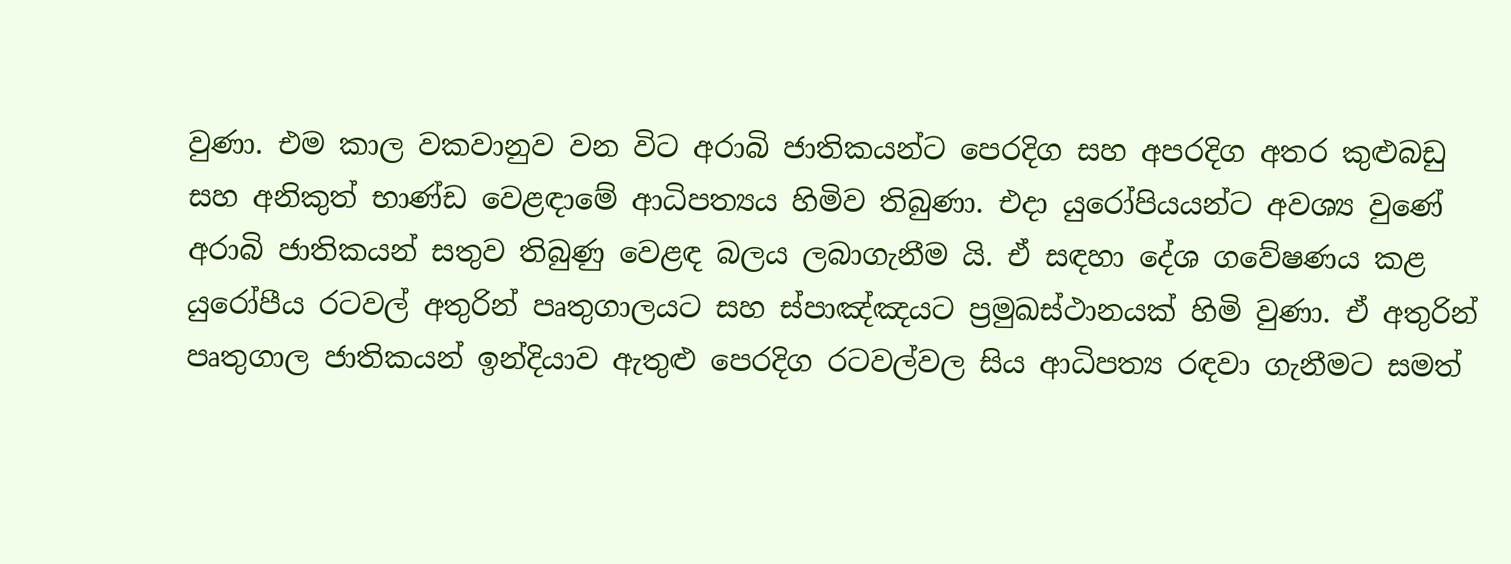වුණා. එම කාල වකවානුව වන විට අරාබි ජාතිකයන්ට පෙරදිග සහ අපරදිග අතර කුළුබඩු සහ අනිකුත් භාණ්ඩ වෙළඳාමේ ආධිපත්‍යය හිමිව තිබුණා. එදා යුරෝපියයන්ට අවශ්‍ය වුණේ අරාබි ජාතිකයන් සතුව තිබුණු වෙළඳ බලය ලබාගැනීම යි. ඒ සඳහා දේශ ගවේෂණය කළ යුරෝපීය රටවල් අතුරින් පෘතුගාලයට සහ ස්පාඤ්ඤයට ප්‍රමුඛස්ථානයක් හිමි වුණා. ඒ අතුරින් පෘතුගාල ජාතිකයන් ඉන්දියාව ඇතුළු පෙරදිග රටවල්වල සිය ආධිපත්‍ය රඳවා ගැනීමට සමත්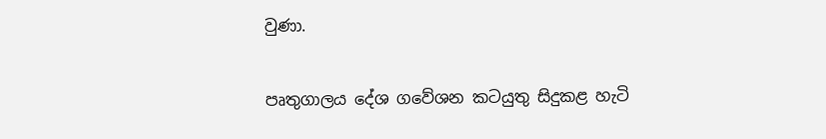වුණා.

පෘතුගාලය දේශ ගවේශන කටයුතු සිදුකළ හැටි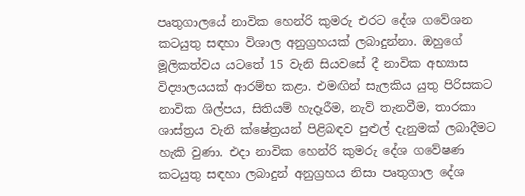පෘතුගාලයේ නාවික හෙන්රි කුමරු එරට දේශ ගවේශන කටයුතු සඳහා විශාල අනුග්‍රහයක් ලබාදුන්නා. ඔහුගේ මූලිකත්වය යටතේ 15 වැනි සියවසේ දී නාවික අභ්‍යාස විද්‍යාලයයක් ආරම්භ කළා. එමඟින් සැලකිය යුතු පිරිසකට නාවික ශිල්පය, සිතියම් හැදෑරීම, නැව් තැනවීම, තාරකා ශාස්ත්‍රය වැනි ක්ෂේත්‍රයන් පිළිබඳව පුළුල් දැනුමක් ලබාදීමට හැකි වුණා. එදා නාවික හෙන්රි කුමරු දේශ ගවේෂණ කටයුතු සඳහා ලබාදුන් අනුග්‍රහය නිසා පෘතුගාල දේශ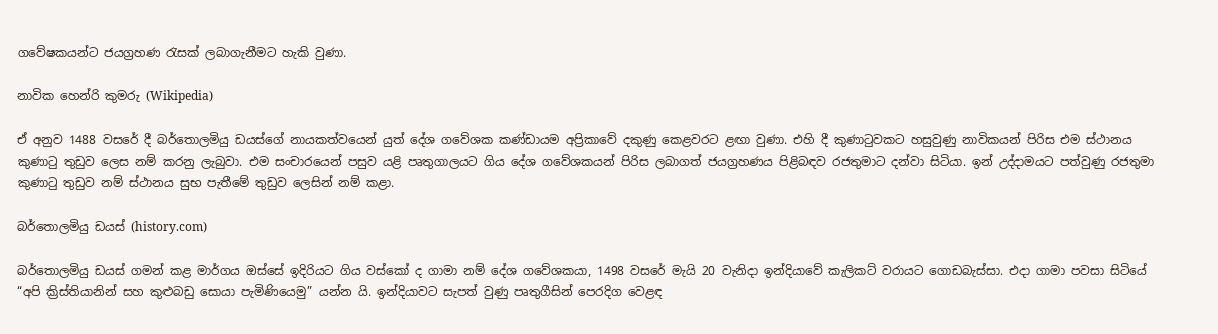ගවේෂකයන්ට ජයග්‍රහණ රැසක් ලබාගැනීමට හැකි වුණා.

නාවික හෙන්රි කුමරු (Wikipedia)

ඒ අනුව 1488 වසරේ දී බර්තොලමියු ඩයස්ගේ නායකත්වයෙන් යුත් දේශ ගවේශක කණ්ඩායම අප්‍රිකාවේ දකුණු කෙළවරට ළඟා වුණා. එහි දී කුණාටුවකට හසුවුණු නාවිකයන් පිරිස එම ස්ථානය කුණාටු තුඩුව ලෙස නම් කරනු ලැබුවා. එම සංචාරයෙන් පසුව යළි පෘතුගාලයට ගිය දේශ ගවේශකයන් පිරිස ලබාගත් ජයග්‍රහණය පිළිබඳව රජතුමාට දන්වා සිටියා. ඉන් උද්දාමයට පත්වුණු රජතුමා කුණාටු තුඩුව නම් ස්ථානය සුභ පැතීමේ තුඩුව ලෙසින් නම් කළා.

බර්තොලමියු ඩයස් (history.com)

බර්තොලමියු ඩයස් ගමන් කළ මාර්ගය ඔස්සේ ඉදිරියට ගිය වස්කෝ ද ගාමා නම් දේශ ගවේශකයා, 1498 වසරේ මැයි 20 වැනිදා ඉන්දියාවේ කැලිකට් වරායට ගොඩබැස්සා. එදා ගාමා පවසා සිටියේ “අපි ක්‍රිස්තියානින් සහ කුළුබඩු සොයා පැමිණියෙමු” යන්න යි. ඉන්දියාවට සැපත් වුණු පෘතුගීසින් පෙරදිග වෙළඳ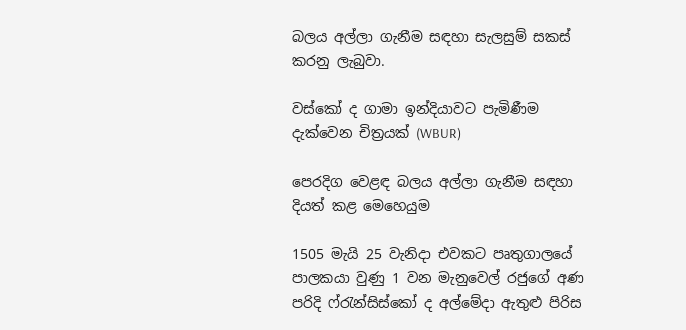බලය අල්ලා ගැනීම සඳහා සැලසුම් සකස් කරනු ලැබුවා.

වස්කෝ ද ගාමා ඉන්දියාවට පැමිණීම දැක්වෙන චිත්‍රයක් (WBUR)

පෙරදිග වෙළඳ බලය අල්ලා ගැනීම සඳහා දියත් කළ මෙහෙයුම

1505 මැයි 25 වැනිදා එවකට පෘතුගාලයේ පාලකයා වුණු 1 වන මැනුවෙල් රජුගේ අණ පරිදි ෆ්රැන්සිස්කෝ ද අල්මේදා ඇතුළු පිරිස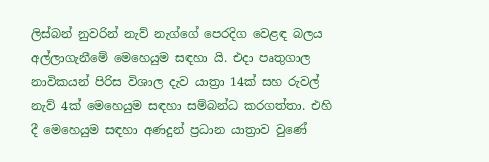ලිස්බන් නුවරින් නැව් නැග්ගේ පෙරදිග වෙළඳ බලය අල්ලාගැනීමේ මෙහෙයුම සඳහා යි. එදා පෘතුගාල නාවිකයන් පිරිස විශාල දැව යාත්‍රා 14ක් සහ රුවල් නැව් 4ක් මෙහෙයුම සඳහා සම්බන්ධ කරගත්තා. එහි දී මෙහෙයුම සඳහා අණදුන් ප්‍රධාන යාත්‍රාව වුණේ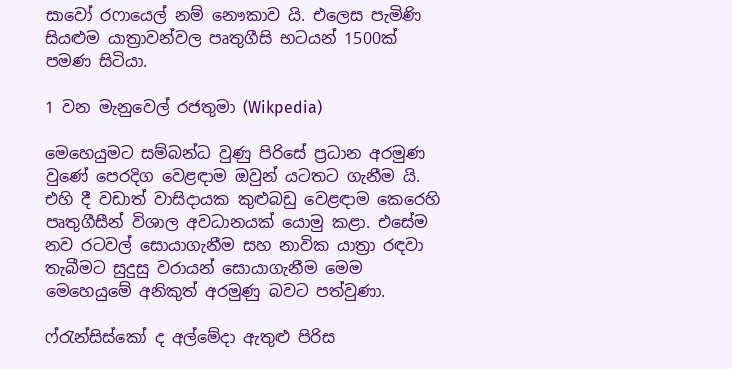සාවෝ රෆායෙල් නම් නෞකාව යි. එලෙස පැමිණි සියළුම යාත්‍රාවන්වල පෘතුගීසි භටයන් 1500ක් පමණ සිටියා.

1 වන මැනුවෙල් රජතුමා (Wikpedia)

මෙහෙයුමට සම්බන්ධ වුණු පිරිසේ ප්‍රධාන අරමුණ වුණේ පෙරදිග වෙළඳාම ඔවුන් යටතට ගැනීම යි. එහි දී වඩාත් වාසිදායක කුළුබඩු වෙළඳාම කෙරෙහි පෘතුගීසීන් විශාල අවධානයක් යොමු කළා. එසේම නව රටවල් සොයාගැනීම සහ නාවික යාත්‍රා රඳවා තැබීමට සුදුසු වරායන් සොයාගැනීම මෙම මෙහෙයුමේ අනිකුත් අරමුණු බවට පත්වුණා.

ෆ්රැන්සිස්කෝ ද අල්මේදා ඇතුළු පිරිස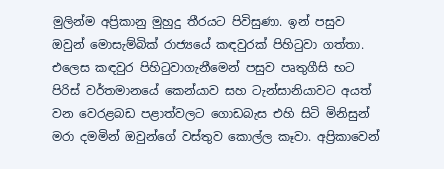මුලින්ම අප්‍රිකානු මුහුදු තීරයට පිවිසුණා. ඉන් පසුව ඔවුන් මොසැම්බික් රාජ්‍යයේ කඳවුරක් පිහිටුවා ගත්තා. එලෙස කඳවුර පිහිටුවාගැනීමෙන් පසුව පෘතුගීසි භට පිරිස් වර්තමානයේ කෙන්යාව සහ ටැන්සානියාවට අයත් වන වෙරළබඩ පළාත්වලට ගොඩබැස එහි සිටි මිනිසුන් මරා දමමින් ඔවුන්ගේ වස්තුව කොල්ල කෑවා. අප්‍රිකාවෙන්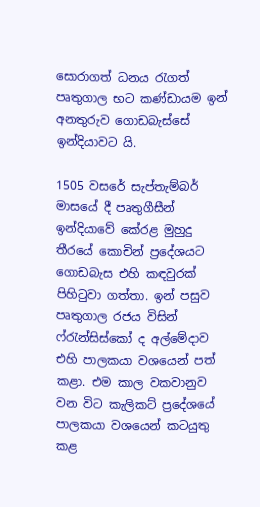සොරාගත් ධනය රැගත් පෘතුගාල භට කණ්ඩායම ඉන් අනතුරුව ගොඩබැස්සේ ඉන්දියාවට යි.

1505 වසරේ සැප්තැම්බර් මාසයේ දී පෘතුගීසීන් ඉන්දියාවේ කේරළ මුහුදු තීරයේ කොචින් ප්‍රදේශයට ගොඩබැස එහි කඳවුරක් පිහිටුවා ගත්තා. ඉන් පසුව පෘතුගාල රජය විසින් ෆ්රැන්සිස්කෝ ද අල්මේදාව එහි පාලකයා වශයෙන් පත් කළා. එම කාල වකවානුව වන විට කැලිකට් ප්‍රදේශයේ පාලකයා වශයෙන් කටයුතු කළ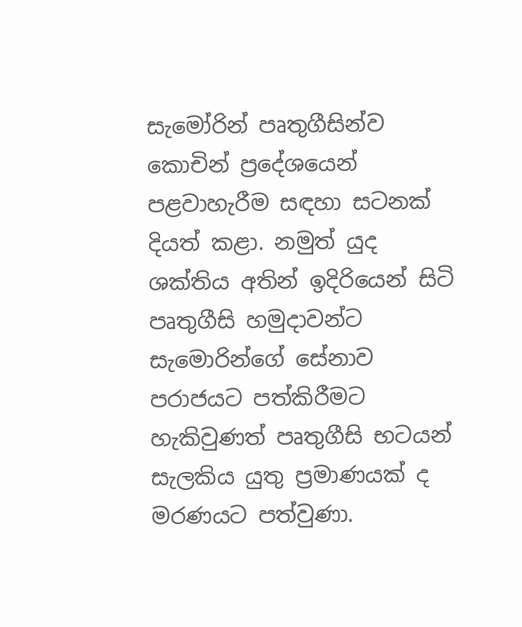සැමෝරින් පෘතුගීසින්ව කොචින් ප්‍රදේශයෙන් පළවාහැරීම සඳහා සටනක් දියත් කළා. නමුත් යුද ශක්තිය අතින් ඉදිරියෙන් සිටි පෘතුගීසි හමුදාවන්ට සැමොරින්ගේ සේනාව පරාජයට පත්කිරීමට හැකිවුණත් පෘතුගීසි භටයන් සැලකිය යුතු ප්‍රමාණයක් ද මරණයට පත්වුණා.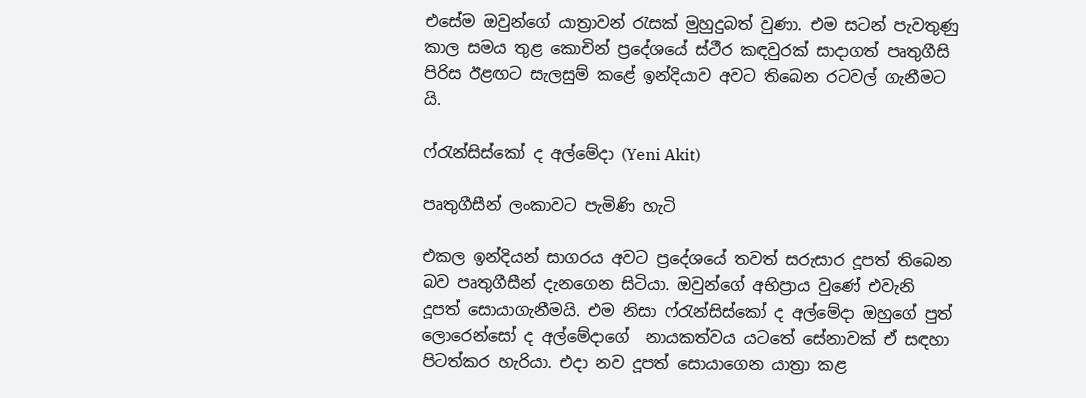එසේම ඔවුන්ගේ යාත්‍රාවන් රැසක් මුහුදුබත් වුණා. එම සටන් පැවතුණු කාල සමය තුළ කොචින් ප්‍රදේශයේ ස්ථීර කඳවුරක් සාදාගත් පෘතුගීසි පිරිස ඊළඟට සැලසුම් කළේ ඉන්දියාව අවට තිබෙන රටවල් ගැනීමට යි.

ෆ්රැන්සිස්කෝ ද අල්මේදා (Yeni Akit)

පෘතුගීසීන් ලංකාවට පැමිණි හැටි

එකල ඉන්දියන් සාගරය අවට ප්‍රදේශයේ තවත් සරුසාර දූපත් තිබෙන බව පෘතුගීසීන් දැනගෙන සිටියා. ඔවුන්ගේ අභිප්‍රාය වුණේ එවැනි දූපත් සොයාගැනීමයි. එම නිසා ෆ්රැන්සිස්කෝ ද අල්මේදා ඔහුගේ පුත් ලොරෙන්සෝ ද අල්මේදාගේ  නායකත්වය යටතේ සේනාවක් ඒ සඳහා පිටත්කර හැරියා. එදා නව දූපත් සොයාගෙන යාත්‍රා කළ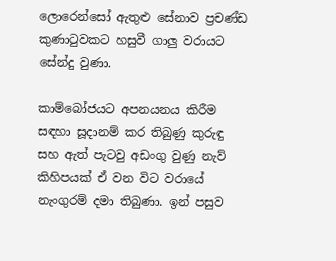ලොරෙන්සෝ ඇතුළු සේනාව ප්‍රචණ්ඩ කුණාටුවකට හසුවී ගාලු වරායට සේන්දු වුණා.

කාම්බෝජයට අපනයනය කිරීම සඳහා සූදානම් කර තිබුණු කුරුඳු සහ ඇත් පැටවු අඩංගු වුණු නැව් කිහිපයක් ඒ වන විට වරායේ නැංගුරම් දමා තිබුණා. ඉන් පසුව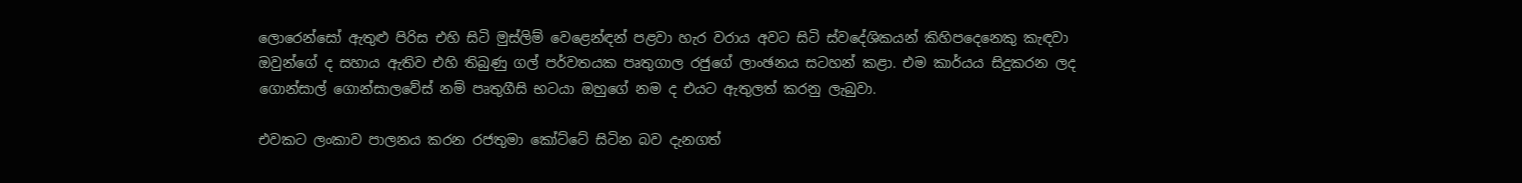ලොරෙන්සෝ ඇතුළු පිරිස එහි සිටි මුස්ලිම් වෙළෙන්ඳන් පළවා හැර වරාය අවට සිටි ස්වදේශිකයන් කිහිපදෙනෙකු කැඳවා ඔවුන්ගේ ද සහාය ඇතිව එහි තිබුණු ගල් පර්වතයක පෘතුගාල රජුගේ ලාංඡනය සටහන් කළා. එම කාර්යය සිදුකරන ලද ගොන්සාල් ගොන්සාලවේස් නම් පෘතුගීසි භටයා ඔහුගේ නම ද එයට ඇතුලත් කරනු ලැබුවා.

එවකට ලංකාව පාලනය කරන රජතුමා කෝට්ටේ සිටින බව දැනගත්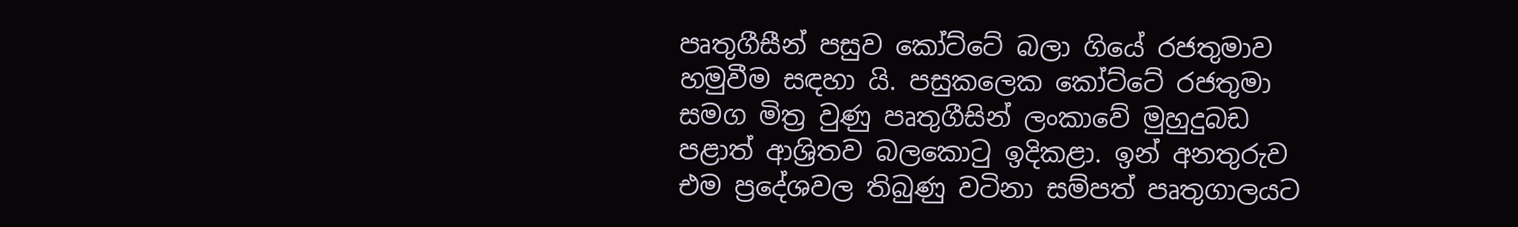පෘතුගීසීන් පසුව කෝට්ටේ බලා ගියේ රජතුමාව හමුවීම සඳහා යි. පසුකලෙක කෝට්ටේ රජතුමා සමග මිත්‍ර වුණු පෘතුගීසින් ලංකාවේ මුහුදුබඩ පළාත් ආශ්‍රිතව බලකොටු ඉදිකළා. ඉන් අනතුරුව එම ප්‍රදේශවල තිබුණු වටිනා සම්පත් පෘතුගාලයට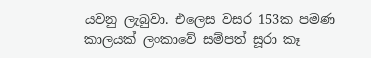යවනු ලැබුවා. එලෙස වසර 153ක පමණ කාලයක් ලංකාවේ සම්පත් සූරා කෑ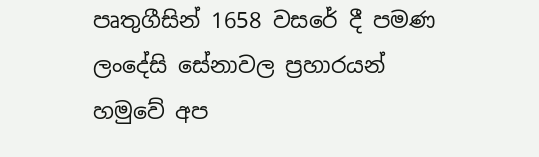පෘතුගීසින් 1658 වසරේ දී පමණ ලංදේසි සේනාවල ප්‍රහාරයන් හමුවේ අප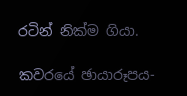රටින් නික්ම ගියා.

කවරයේ ඡායාරූපය-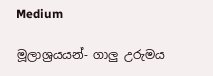Medium

මූලාශ්‍රයයන්- ගාලු උරුමය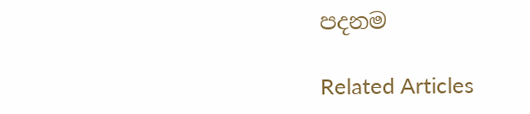පදනම

Related Articles